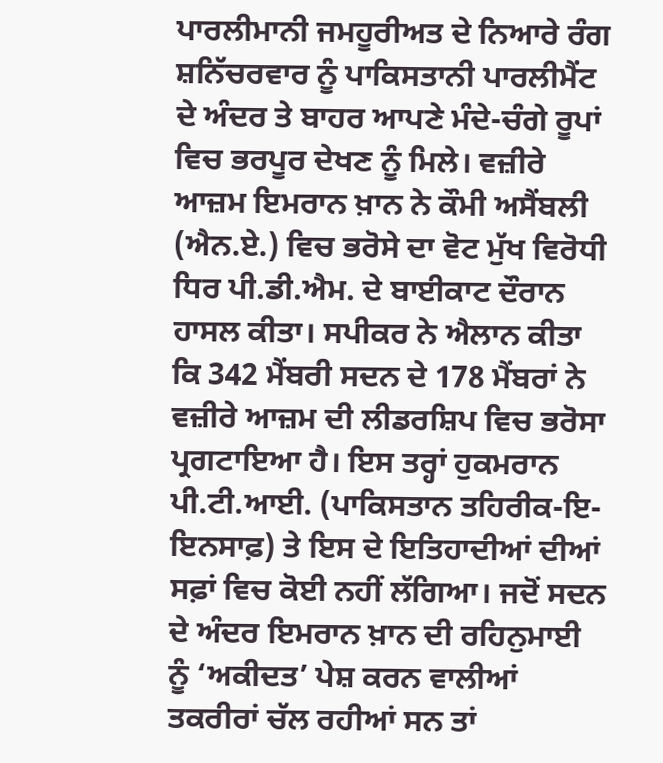ਪਾਰਲੀਮਾਨੀ ਜਮਹੂਰੀਅਤ ਦੇ ਨਿਆਰੇ ਰੰਗ ਸ਼ਨਿੱਚਰਵਾਰ ਨੂੰ ਪਾਕਿਸਤਾਨੀ ਪਾਰਲੀਮੈਂਟ ਦੇ ਅੰਦਰ ਤੇ ਬਾਹਰ ਆਪਣੇ ਮੰਦੇ-ਚੰਗੇ ਰੂਪਾਂ ਵਿਚ ਭਰਪੂਰ ਦੇਖਣ ਨੂੰ ਮਿਲੇ। ਵਜ਼ੀਰੇ ਆਜ਼ਮ ਇਮਰਾਨ ਖ਼ਾਨ ਨੇ ਕੌਮੀ ਅਸੈਂਬਲੀ (ਐਨ.ਏ.) ਵਿਚ ਭਰੋਸੇ ਦਾ ਵੋਟ ਮੁੱਖ ਵਿਰੋਧੀ ਧਿਰ ਪੀ.ਡੀ.ਐਮ. ਦੇ ਬਾਈਕਾਟ ਦੌਰਾਨ ਹਾਸਲ ਕੀਤਾ। ਸਪੀਕਰ ਨੇ ਐਲਾਨ ਕੀਤਾ ਕਿ 342 ਮੈਂਬਰੀ ਸਦਨ ਦੇ 178 ਮੈਂਬਰਾਂ ਨੇ ਵਜ਼ੀਰੇ ਆਜ਼ਮ ਦੀ ਲੀਡਰਸ਼ਿਪ ਵਿਚ ਭਰੋਸਾ ਪ੍ਰਗਟਾਇਆ ਹੈ। ਇਸ ਤਰ੍ਹਾਂ ਹੁਕਮਰਾਨ ਪੀ.ਟੀ.ਆਈ. (ਪਾਕਿਸਤਾਨ ਤਹਿਰੀਕ-ਇ-ਇਨਸਾਫ਼) ਤੇ ਇਸ ਦੇ ਇਤਿਹਾਦੀਆਂ ਦੀਆਂ ਸਫ਼ਾਂ ਵਿਚ ਕੋਈ ਨਹੀਂ ਲੱਗਿਆ। ਜਦੋਂ ਸਦਨ ਦੇ ਅੰਦਰ ਇਮਰਾਨ ਖ਼ਾਨ ਦੀ ਰਹਿਨੁਮਾਈ ਨੂੰ ‘ਅਕੀਦਤ’ ਪੇਸ਼ ਕਰਨ ਵਾਲੀਆਂ ਤਕਰੀਰਾਂ ਚੱਲ ਰਹੀਆਂ ਸਨ ਤਾਂ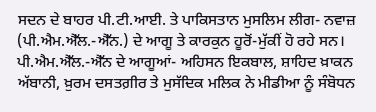ਸਦਨ ਦੇ ਬਾਹਰ ਪੀ.ਟੀ.ਆਈ. ਤੇ ਪਾਕਿਸਤਾਨ ਮੁਸਲਿਮ ਲੀਗ- ਨਵਾਜ਼ (ਪੀ.ਐਮ.ਐੱਲ.-ਐੱਨ.) ਦੇ ਆਗੂ ਤੇ ਕਾਰਕੁਨ ਹੂਰੋਂ-ਮੁੱਕੀਂ ਹੋ ਰਹੇ ਸਨ। ਪੀ.ਐਮ.ਐੱਲ.-ਐੱਨ ਦੇ ਆਗੂਆਂ- ਅਹਿਸਨ ਇਕਬਾਲ, ਸ਼ਾਹਿਦ ਖ਼ਾਕਨ ਅੱਬਾਨੀ, ਖ਼ੁਰਮ ਦਸਤਗ਼ੀਰ ਤੇ ਮੁਸੱਦਿਕ ਮਲਿਕ ਨੇ ਮੀਡੀਆ ਨੂੰ ਸੰਬੋਧਨ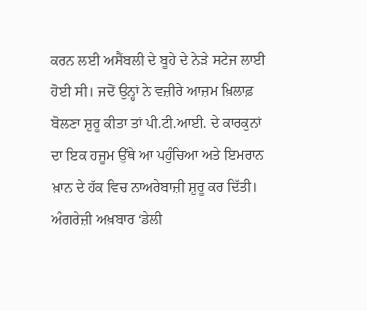ਕਰਨ ਲਈ ਅਸੈਂਬਲੀ ਦੇ ਬੂਹੇ ਦੇ ਨੇੜੇ ਸਟੇਜ ਲਾਈ ਹੋਈ ਸੀ। ਜਦੋਂ ਉਨ੍ਹਾਂ ਨੇ ਵਜ਼ੀਰੇ ਆਜ਼ਮ ਖ਼ਿਲਾਫ਼ ਬੋਲਣਾ ਸ਼ੁਰੂ ਕੀਤਾ ਤਾਂ ਪੀ.ਟੀ.ਆਈ. ਦੇ ਕਾਰਕੁਨਾਂ ਦਾ ਇਕ ਹਜੂਮ ਉੱਥੇ ਆ ਪਹੁੰਚਿਆ ਅਤੇ ਇਮਰਾਨ ਖ਼ਾਨ ਦੇ ਹੱਕ ਵਿਚ ਨਾਅਰੇਬਾਜ਼ੀ ਸ਼ੁਰੂ ਕਰ ਦਿੱਤੀ। ਅੰਗਰੇਜ਼ੀ ਅਖ਼ਬਾਰ ‘ਡੇਲੀ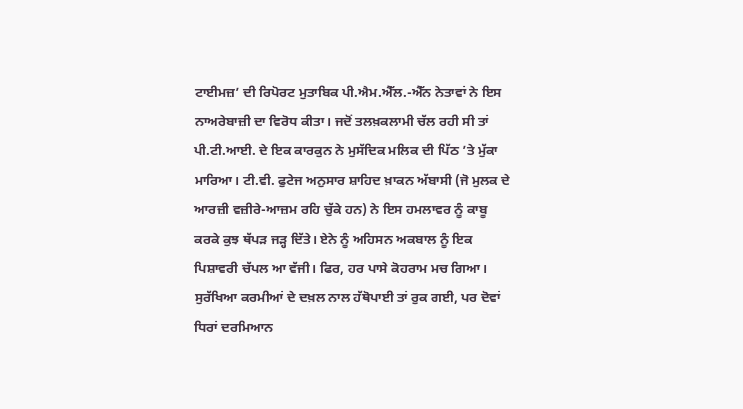ਟਾਈਮਜ਼’ ਦੀ ਰਿਪੋਰਟ ਮੁਤਾਬਿਕ ਪੀ.ਐਮ.ਐੱਲ.-ਐੱਨ ਨੇਤਾਵਾਂ ਨੇ ਇਸ ਨਾਅਰੇਬਾਜ਼ੀ ਦਾ ਵਿਰੋਧ ਕੀਤਾ। ਜਦੋਂ ਤਲਖ਼ਕਲਾਮੀ ਚੱਲ ਰਹੀ ਸੀ ਤਾਂ ਪੀ.ਟੀ.ਆਈ. ਦੇ ਇਕ ਕਾਰਕੁਨ ਨੇ ਮੁਸੱਦਿਕ ਮਲਿਕ ਦੀ ਪਿੱਠ ’ਤੇ ਮੁੱਕਾ ਮਾਰਿਆ। ਟੀ.ਵੀ. ਫੁਟੇਜ ਅਨੁਸਾਰ ਸ਼ਾਹਿਦ ਖ਼ਾਕਨ ਅੱਬਾਸੀ (ਜੋ ਮੁਲਕ ਦੇ ਆਰਜ਼ੀ ਵਜ਼ੀਰੇ-ਆਜ਼ਮ ਰਹਿ ਚੁੱਕੇ ਹਨ) ਨੇ ਇਸ ਹਮਲਾਵਰ ਨੂੰ ਕਾਬੂ ਕਰਕੇ ਕੁਝ ਥੱਪੜ ਜੜ੍ਹ ਦਿੱਤੇ। ਏਨੇ ਨੂੰ ਅਹਿਸਨ ਅਕਬਾਲ ਨੂੰ ਇਕ ਪਿਸ਼ਾਵਰੀ ਚੱਪਲ ਆ ਵੱਜੀ। ਫਿਰ, ਹਰ ਪਾਸੇ ਕੋਹਰਾਮ ਮਚ ਗਿਆ। ਸੁਰੱਖਿਆ ਕਰਮੀਆਂ ਦੇ ਦਖ਼ਲ ਨਾਲ ਹੱਥੋਪਾਈ ਤਾਂ ਰੁਕ ਗਈ, ਪਰ ਦੋਵਾਂ ਧਿਰਾਂ ਦਰਮਿਆਨ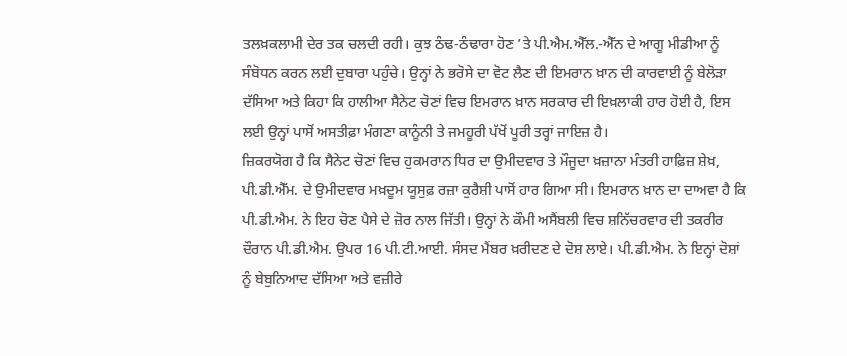ਤਲਖ਼ਕਲਾਮੀ ਦੇਰ ਤਕ ਚਲਦੀ ਰਹੀ। ਕੁਝ ਠੰਢ-ਠੰਢਾਰਾ ਹੋਣ ’ਤੇ ਪੀ.ਐਮ.ਐੱਲ.-ਐੱਨ ਦੇ ਆਗੂ ਮੀਡੀਆ ਨੂੰ ਸੰਬੋਧਨ ਕਰਨ ਲਈ ਦੁਬਾਰਾ ਪਹੁੰਚੇ। ਉਨ੍ਹਾਂ ਨੇ ਭਰੋਸੇ ਦਾ ਵੋਟ ਲੈਣ ਦੀ ਇਮਰਾਨ ਖ਼ਾਨ ਦੀ ਕਾਰਵਾਈ ਨੂੰ ਬੇਲੋੜਾ ਦੱਸਿਆ ਅਤੇ ਕਿਹਾ ਕਿ ਹਾਲੀਆ ਸੈਨੇਟ ਚੋਣਾਂ ਵਿਚ ਇਮਰਾਨ ਖ਼ਾਨ ਸਰਕਾਰ ਦੀ ਇਖ਼ਲਾਕੀ ਹਾਰ ਹੋਈ ਹੈ, ਇਸ ਲਈ ਉਨ੍ਹਾਂ ਪਾਸੋਂ ਅਸਤੀਫ਼ਾ ਮੰਗਣਾ ਕਾਨੂੰਨੀ ਤੇ ਜਮਹੂਰੀ ਪੱਖੋਂ ਪੂਰੀ ਤਰ੍ਹਾਂ ਜਾਇਜ਼ ਹੈ।
ਜ਼ਿਕਰਯੋਗ ਹੈ ਕਿ ਸੈਨੇਟ ਚੋਣਾਂ ਵਿਚ ਹੁਕਮਰਾਨ ਧਿਰ ਦਾ ਉਮੀਦਵਾਰ ਤੇ ਮੌਜੂਦਾ ਖ਼ਜ਼ਾਨਾ ਮੰਤਰੀ ਹਾਫ਼ਿਜ਼ ਸ਼ੇਖ਼, ਪੀ.ਡੀ.ਐੱਮ. ਦੇ ਉਮੀਦਵਾਰ ਮਖ਼ਦੂਮ ਯੂਸੁਫ਼ ਰਜ਼ਾ ਕੁਰੈਸ਼ੀ ਪਾਸੋਂ ਹਾਰ ਗਿਆ ਸੀ। ਇਮਰਾਨ ਖ਼ਾਨ ਦਾ ਦਾਅਵਾ ਹੈ ਕਿ ਪੀ.ਡੀ.ਐਮ. ਨੇ ਇਹ ਚੋਣ ਪੈਸੇ ਦੇ ਜ਼ੋਰ ਨਾਲ ਜਿੱਤੀ। ਉਨ੍ਹਾਂ ਨੇ ਕੌਮੀ ਅਸੈਂਬਲੀ ਵਿਚ ਸ਼ਨਿੱਚਰਵਾਰ ਦੀ ਤਕਰੀਰ ਦੌਰਾਨ ਪੀ.ਡੀ.ਐਮ. ਉਪਰ 16 ਪੀ.ਟੀ.ਆਈ. ਸੰਸਦ ਮੈਂਬਰ ਖ਼ਰੀਦਣ ਦੇ ਦੋਸ਼ ਲਾਏ। ਪੀ.ਡੀ.ਐਮ. ਨੇ ਇਨ੍ਹਾਂ ਦੋਸ਼ਾਂ ਨੂੰ ਬੇਬੁਨਿਆਦ ਦੱਸਿਆ ਅਤੇ ਵਜ਼ੀਰੇ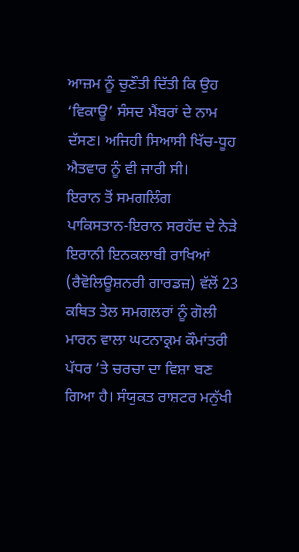ਆਜ਼ਮ ਨੂੰ ਚੁਣੌਤੀ ਦਿੱਤੀ ਕਿ ਉਹ ‘ਵਿਕਾਊ’ ਸੰਸਦ ਮੈਂਬਰਾਂ ਦੇ ਨਾਮ ਦੱਸਣ। ਅਜਿਹੀ ਸਿਆਸੀ ਖਿੱਚ-ਧੂਹ ਐਤਵਾਰ ਨੂੰ ਵੀ ਜਾਰੀ ਸੀ।
ਇਰਾਨ ਤੋਂ ਸਮਗਲਿੰਗ
ਪਾਕਿਸਤਾਨ-ਇਰਾਨ ਸਰਹੱਦ ਦੇ ਨੇੜੇ ਇਰਾਨੀ ਇਨਕਲਾਬੀ ਰਾਖਿਆਂ (ਰੈਵੋਲਿਊਸ਼ਨਰੀ ਗਾਰਡਜ਼) ਵੱਲੋਂ 23 ਕਥਿਤ ਤੇਲ ਸਮਗਲਰਾਂ ਨੂੰ ਗੋਲੀ ਮਾਰਨ ਵਾਲਾ ਘਟਨਾਕ੍ਰਮ ਕੌਮਾਂਤਰੀ ਪੱਧਰ ’ਤੇ ਚਰਚਾ ਦਾ ਵਿਸ਼ਾ ਬਣ ਗਿਆ ਹੈ। ਸੰਯੁਕਤ ਰਾਸ਼ਟਰ ਮਨੁੱਖੀ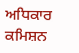ਅਧਿਕਾਰ ਕਮਿਸ਼ਨ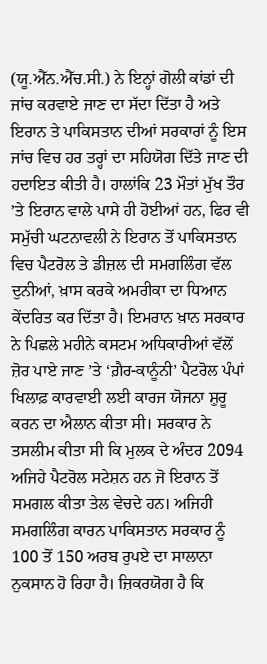(ਯੂ.ਐੱਨ.ਐੱਚ.ਸੀ.) ਨੇ ਇਨ੍ਹਾਂ ਗੋਲੀ ਕਾਂਡਾਂ ਦੀ ਜਾਂਚ ਕਰਵਾਏ ਜਾਣ ਦਾ ਸੱਦਾ ਦਿੱਤਾ ਹੈ ਅਤੇ ਇਰਾਨ ਤੇ ਪਾਕਿਸਤਾਨ ਦੀਆਂ ਸਰਕਾਰਾਂ ਨੂੰ ਇਸ ਜਾਂਚ ਵਿਚ ਹਰ ਤਰ੍ਹਾਂ ਦਾ ਸਹਿਯੋਗ ਦਿੱਤੇ ਜਾਣ ਦੀ ਹਦਾਇਤ ਕੀਤੀ ਹੈ। ਹਾਲਾਂਕਿ 23 ਮੌਤਾਂ ਮੁੱਖ ਤੌਰ ’ਤੇ ਇਰਾਨ ਵਾਲੇ ਪਾਸੇ ਹੀ ਹੋਈਆਂ ਹਨ, ਫਿਰ ਵੀ ਸਮੁੱਚੀ ਘਟਨਾਵਲੀ ਨੇ ਇਰਾਨ ਤੋਂ ਪਾਕਿਸਤਾਨ ਵਿਚ ਪੈਟਰੋਲ ਤੇ ਡੀਜ਼ਲ ਦੀ ਸਮਗਲਿੰਗ ਵੱਲ ਦੁਨੀਆਂ, ਖ਼ਾਸ ਕਰਕੇ ਅਮਰੀਕਾ ਦਾ ਧਿਆਨ ਕੇਂਦਰਿਤ ਕਰ ਦਿੱਤਾ ਹੈ। ਇਮਰਾਨ ਖ਼ਾਨ ਸਰਕਾਰ ਨੇ ਪਿਛਲੇ ਮਹੀਨੇ ਕਸਟਮ ਅਧਿਕਾਰੀਆਂ ਵੱਲੋਂ ਜ਼ੋਰ ਪਾਏ ਜਾਣ ’ਤੇ ‘ਗ਼ੈਰ-ਕਾਨੂੰਨੀ’ ਪੈਟਰੋਲ ਪੰਪਾਂ ਖਿਲਾਫ਼ ਕਾਰਵਾਈ ਲਈ ਕਾਰਜ ਯੋਜਨਾ ਸ਼ੁਰੂ ਕਰਨ ਦਾ ਐਲਾਨ ਕੀਤਾ ਸੀ। ਸਰਕਾਰ ਨੇ ਤਸਲੀਮ ਕੀਤਾ ਸੀ ਕਿ ਮੁਲਕ ਦੇ ਅੰਦਰ 2094 ਅਜਿਹੇ ਪੈਟਰੋਲ ਸਟੇਸ਼ਨ ਹਨ ਜੋ ਇਰਾਨ ਤੋਂ ਸਮਗਲ ਕੀਤਾ ਤੇਲ ਵੇਚਦੇ ਹਨ। ਅਜਿਹੀ ਸਮਗਲਿੰਗ ਕਾਰਨ ਪਾਕਿਸਤਾਨ ਸਰਕਾਰ ਨੂੰ 100 ਤੋਂ 150 ਅਰਬ ਰੁਪਏ ਦਾ ਸਾਲਾਨਾ ਨੁਕਸਾਨ ਹੋ ਰਿਹਾ ਹੈ। ਜ਼ਿਕਰਯੋਗ ਹੈ ਕਿ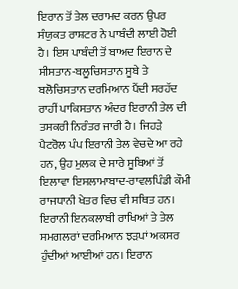ਇਰਾਨ ਤੋਂ ਤੇਲ ਦਰਾਮਦ ਕਰਨ ਉਪਰ ਸੰਯੁਕਤ ਰਾਸ਼ਟਰ ਨੇ ਪਾਬੰਦੀ ਲਾਈ ਹੋਈ ਹੈ। ਇਸ ਪਾਬੰਦੀ ਤੋਂ ਬਾਅਦ ਇਰਾਨ ਦੇ ਸੀਸਤਾਨ-ਬਲੂਚਿਸਤਾਨ ਸੂਬੇ ਤੇ ਬਲੋਚਿਸਤਾਨ ਦਰਮਿਆਨ ਪੈਂਦੀ ਸਰਹੱਦ ਰਾਹੀਂ ਪਾਕਿਸਤਾਨ ਅੰਦਰ ਇਰਾਨੀ ਤੇਲ ਦੀ ਤਸਕਰੀ ਨਿਰੰਤਰ ਜਾਰੀ ਹੈ। ਜਿਹੜੇ ਪੈਟਰੋਲ ਪੰਪ ਇਰਾਨੀ ਤੇਲ ਵੇਚਦੇ ਆ ਰਹੇ ਹਨ, ਉਹ ਮੁਲਕ ਦੇ ਸਾਰੇ ਸੂਬਿਆਂ ਤੋਂ ਇਲਾਵਾ ਇਸਲਾਮਾਬਾਦ-ਰਾਵਲਪਿੰਡੀ ਕੌਮੀ ਰਾਜਧਾਨੀ ਖੇਤਰ ਵਿਚ ਵੀ ਸਥਿਤ ਹਨ। ਇਰਾਨੀ ਇਨਕਲਾਬੀ ਰਾਖਿਆਂ ਤੇ ਤੇਲ ਸਮਗਲਰਾਂ ਦਰਮਿਆਨ ਝੜਪਾਂ ਅਕਸਰ ਹੁੰਦੀਆਂ ਆਈਆਂ ਹਨ। ਇਰਾਨ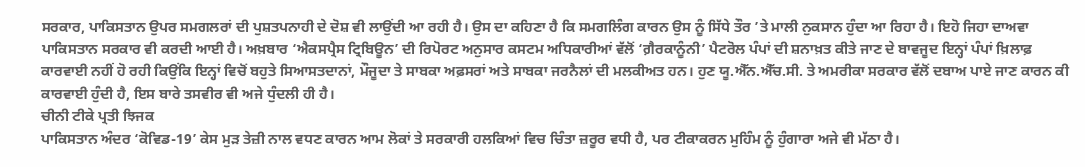ਸਰਕਾਰ, ਪਾਕਿਸਤਾਨ ਉਪਰ ਸਮਗਲਰਾਂ ਦੀ ਪੁਸ਼ਤਪਨਾਹੀ ਦੇ ਦੋਸ਼ ਵੀ ਲਾਉਂਦੀ ਆ ਰਹੀ ਹੈ। ਉਸ ਦਾ ਕਹਿਣਾ ਹੈ ਕਿ ਸਮਗਲਿੰਗ ਕਾਰਨ ਉਸ ਨੂੰ ਸਿੱਧੇ ਤੌਰ ’ਤੇ ਮਾਲੀ ਨੁਕਸਾਨ ਹੁੰਦਾ ਆ ਰਿਹਾ ਹੈ। ਇਹੋ ਜਿਹਾ ਦਾਅਵਾ ਪਾਕਿਸਤਾਨ ਸਰਕਾਰ ਵੀ ਕਰਦੀ ਆਈ ਹੈ। ਅਖ਼ਬਾਰ ‘ਐਕਸਪ੍ਰੈਸ ਟ੍ਰਿਬਿਊਨ’ ਦੀ ਰਿਪੋਰਟ ਅਨੁਸਾਰ ਕਸਟਮ ਅਧਿਕਾਰੀਆਂ ਵੱਲੋਂ ‘ਗ਼ੈਰਕਾਨੂੰਨੀ’ ਪੈਟਰੋਲ ਪੰਪਾਂ ਦੀ ਸ਼ਨਾਖ਼ਤ ਕੀਤੇ ਜਾਣ ਦੇ ਬਾਵਜੂਦ ਇਨ੍ਹਾਂ ਪੰਪਾਂ ਖ਼ਿਲਾਫ਼ ਕਾਰਵਾਈ ਨਹੀਂ ਹੋ ਰਹੀ ਕਿਉਂਕਿ ਇਨ੍ਹਾਂ ਵਿਚੋਂ ਬਹੁਤੇ ਸਿਆਸਤਦਾਨਾਂ, ਮੌਜੂਦਾ ਤੇ ਸਾਬਕਾ ਅਫ਼ਸਰਾਂ ਅਤੇ ਸਾਬਕਾ ਜਰਨੈਲਾਂ ਦੀ ਮਲਕੀਅਤ ਹਨ। ਹੁਣ ਯੂ.ਐੱਨ.ਐੱਚ.ਸੀ. ਤੇ ਅਮਰੀਕਾ ਸਰਕਾਰ ਵੱਲੋਂ ਦਬਾਅ ਪਾਏ ਜਾਣ ਕਾਰਨ ਕੀ ਕਾਰਵਾਈ ਹੁੰਦੀ ਹੈ, ਇਸ ਬਾਰੇ ਤਸਵੀਰ ਵੀ ਅਜੇ ਧੁੰਦਲੀ ਹੀ ਹੈ।
ਚੀਨੀ ਟੀਕੇ ਪ੍ਰਤੀ ਝਿਜਕ
ਪਾਕਿਸਤਾਨ ਅੰਦਰ ‘ਕੋਵਿਡ-19’ ਕੇਸ ਮੁੜ ਤੇਜ਼ੀ ਨਾਲ ਵਧਣ ਕਾਰਨ ਆਮ ਲੋਕਾਂ ਤੇ ਸਰਕਾਰੀ ਹਲਕਿਆਂ ਵਿਚ ਚਿੰਤਾ ਜ਼ਰੂਰ ਵਧੀ ਹੈ, ਪਰ ਟੀਕਾਕਰਨ ਮੁਹਿੰਮ ਨੂੰ ਹੁੰਗਾਰਾ ਅਜੇ ਵੀ ਮੱਠਾ ਹੈ।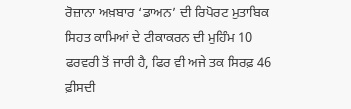ਰੋਜ਼ਾਨਾ ਅਖ਼ਬਾਰ ‘ਡਾਅਨ’ ਦੀ ਰਿਪੋਰਟ ਮੁਤਾਬਿਕ ਸਿਹਤ ਕਾਮਿਆਂ ਦੇ ਟੀਕਾਕਰਨ ਦੀ ਮੁਹਿੰਮ 10 ਫਰਵਰੀ ਤੋਂ ਜਾਰੀ ਹੈ, ਫਿਰ ਵੀ ਅਜੇ ਤਕ ਸਿਰਫ਼ 46 ਫ਼ੀਸਦੀ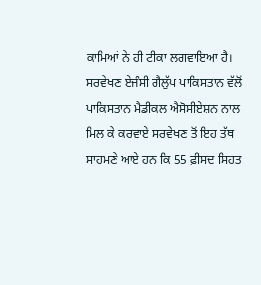ਕਾਮਿਆਂ ਨੇ ਹੀ ਟੀਕਾ ਲਗਵਾਇਆ ਹੈ। ਸਰਵੇਖਣ ਏਜੰਸੀ ਗੈਲੁੱਪ ਪਾਕਿਸਤਾਨ ਵੱਲੋਂ ਪਾਕਿਸਤਾਨ ਮੈਡੀਕਲ ਐਸੋਸੀਏਸ਼ਨ ਨਾਲ ਮਿਲ ਕੇ ਕਰਵਾਏ ਸਰਵੇਖਣ ਤੋਂ ਇਹ ਤੱਥ ਸਾਹਮਣੇ ਆਏ ਹਨ ਕਿ 55 ਫ਼ੀਸਦ ਸਿਹਤ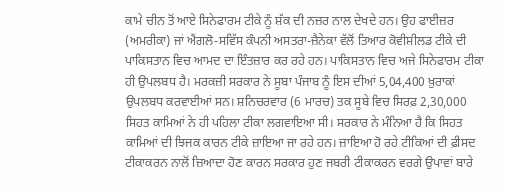ਕਾਮੇ ਚੀਨ ਤੋਂ ਆਏ ਸਿਨੇਫਾਰਮ ਟੀਕੇ ਨੂੰ ਸ਼ੱਕ ਦੀ ਨਜ਼ਰ ਨਾਲ ਦੇਖਦੇ ਹਨ। ਉਹ ਫਾਈਜ਼ਰ (ਅਮਰੀਕਾ) ਜਾਂ ਐਂਗਲੋ-ਸਵਿੱਸ ਕੰਪਨੀ ਅਸਤਰਾ-ਜ਼ੈਨੇਕਾ ਵੱਲੋਂ ਤਿਆਰ ਕੋਵੀਸ਼ੀਲਡ ਟੀਕੇ ਦੀ ਪਾਕਿਸਤਾਨ ਵਿਚ ਆਮਦ ਦਾ ਇੰਤਜ਼ਾਰ ਕਰ ਰਹੇ ਹਨ। ਪਾਕਿਸਤਾਨ ਵਿਚ ਅਜੇ ਸਿਨੇਫਾਰਮ ਟੀਕਾ ਹੀ ਉਪਲਬਧ ਹੈ। ਮਰਕਜ਼ੀ ਸਰਕਾਰ ਨੇ ਸੂਬਾ ਪੰਜਾਬ ਨੂੰ ਇਸ ਦੀਆਂ 5,04,400 ਖ਼ੁਰਾਕਾਂ ਉਪਲਬਧ ਕਰਵਾਈਆਂ ਸਨ। ਸ਼ਨਿਚਰਵਾਰ (6 ਮਾਰਚ) ਤਕ ਸੂਬੇ ਵਿਚ ਸਿਰਫ਼ 2,30,000 ਸਿਹਤ ਕਾਮਿਆਂ ਨੇ ਹੀ ਪਹਿਲਾ ਟੀਕਾ ਲਗਵਾਇਆ ਸੀ। ਸਰਕਾਰ ਨੇ ਮੰਨਿਆ ਹੈ ਕਿ ਸਿਹਤ ਕਾਮਿਆਂ ਦੀ ਝਿਜਕ ਕਾਰਨ ਟੀਕੇ ਜ਼ਾਇਆ ਜਾ ਰਹੇ ਹਨ। ਜ਼ਾਇਆ ਹੋ ਰਹੇ ਟੀਕਿਆਂ ਦੀ ਫ਼ੀਸਦ ਟੀਕਾਕਰਨ ਨਾਲੋਂ ਜ਼ਿਆਦਾ ਹੋਣ ਕਾਰਨ ਸਰਕਾਰ ਹੁਣ ਜਬਰੀ ਟੀਕਾਕਰਨ ਵਰਗੇ ਉਪਾਵਾਂ ਬਾਰੇ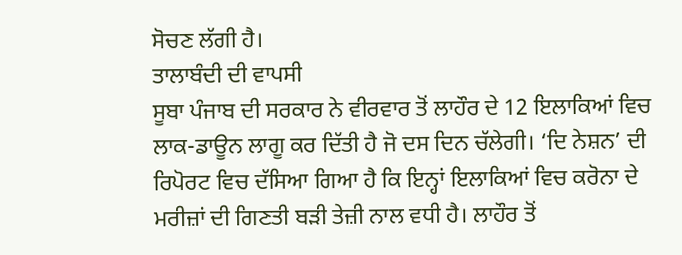ਸੋਚਣ ਲੱਗੀ ਹੈ।
ਤਾਲਾਬੰਦੀ ਦੀ ਵਾਪਸੀ
ਸੂਬਾ ਪੰਜਾਬ ਦੀ ਸਰਕਾਰ ਨੇ ਵੀਰਵਾਰ ਤੋਂ ਲਾਹੌਰ ਦੇ 12 ਇਲਾਕਿਆਂ ਵਿਚ ਲਾਕ-ਡਾਊਨ ਲਾਗੂ ਕਰ ਦਿੱਤੀ ਹੈ ਜੋ ਦਸ ਦਿਨ ਚੱਲੇਗੀ। ‘ਦਿ ਨੇਸ਼ਨ’ ਦੀ ਰਿਪੋਰਟ ਵਿਚ ਦੱਸਿਆ ਗਿਆ ਹੈ ਕਿ ਇਨ੍ਹਾਂ ਇਲਾਕਿਆਂ ਵਿਚ ਕਰੋਨਾ ਦੇ ਮਰੀਜ਼ਾਂ ਦੀ ਗਿਣਤੀ ਬੜੀ ਤੇਜ਼ੀ ਨਾਲ ਵਧੀ ਹੈ। ਲਾਹੌਰ ਤੋਂ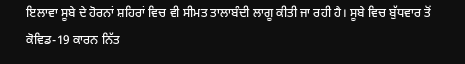ਇਲਾਵਾ ਸੂਬੇ ਦੇ ਹੋਰਨਾਂ ਸ਼ਹਿਰਾਂ ਵਿਚ ਵੀ ਸੀਮਤ ਤਾਲਾਬੰਦੀ ਲਾਗੂ ਕੀਤੀ ਜਾ ਰਹੀ ਹੈ। ਸੂਬੇ ਵਿਚ ਬੁੱਧਵਾਰ ਤੋਂ ਕੋਵਿਡ-19 ਕਾਰਨ ਨਿੱਤ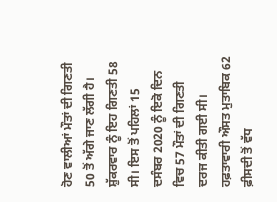ਹੋਣ ਵਾਲੀਆਂ ਮੌਤਾਂ ਦੀ ਗਿਣਤੀ 50 ਤੋਂ ਅੱਗੇ ਜਾਣ ਲੱਗੀ ਹੈ। ਸ਼ੁੱਕਰਵਾਰ ਨੂੰ ਇਹ ਗਿਣਤੀ 58 ਸੀ। ਇਸ ਤੋਂ ਪਹਿਲਾਂ 15 ਦਸੰਬਰ 2020 ਨੂੰ ਇਕੋ ਦਿਨ ਵਿਚ 57 ਮੌਤਾਂ ਦੀ ਗਿਣਤੀ ਦਰਜ ਕੀਤੀ ਗਈ ਸੀ। ਹਫ਼ਤਾਵਾਰੀ ਔਸਤ ਮੁਤਾਬਿਕ 62 ਫ਼ੀਸਦੀ ਤੋਂ ਵੱਧ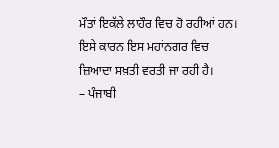ਮੌਤਾਂ ਇਕੱਲੇ ਲਾਹੌਰ ਵਿਚ ਹੋ ਰਹੀਆਂ ਹਨ। ਇਸੇ ਕਾਰਨ ਇਸ ਮਹਾਂਨਗਰ ਵਿਚ ਜ਼ਿਆਦਾ ਸਖ਼ਤੀ ਵਰਤੀ ਜਾ ਰਹੀ ਹੈ।
– ਪੰਜਾਬੀ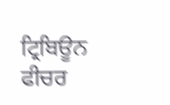ਟ੍ਰਿਬਿਊਨ ਫੀਚਰ